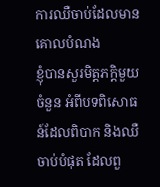ការឈឺចាប់ដែលមានគោលបំណង
ខ្ញុំបានសួរមិត្តភក្តិមួយចំនួន អំពីបទពិសោធន៍ដែលពិបាក និងឈឺចាប់បំផុត ដែលពួ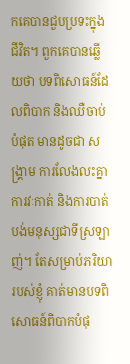កគេបានជួបប្រទះក្នុងជីវិត។ ពួកគេបានឆ្លើយថា បទពិសោធន៍ដែលពិបាក និងឈឺចាប់បំផុត មានដូចជា សង្រ្គាម ការលែងលះគ្នា ការវៈកាត់ និងការបាត់បង់មនុស្សជាទីស្រឡាញ់។ តែសម្រាប់ភរិយារបស់ខ្ញុំ គាត់មានបទពិសោធន៍ពិបាកបំផុ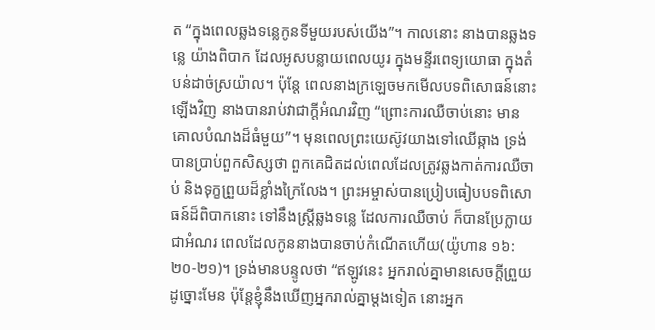ត “ក្នុងពេលឆ្លងទន្លេកូនទីមួយរបស់យើង”។ កាលនោះ នាងបានឆ្លងទន្លេ យ៉ាងពិបាក ដែលអូសបន្លាយពេលយូរ ក្នុងមន្ទីរពេទ្យយោធា ក្នុងតំបន់ដាច់ស្រយ៉ាល។ ប៉ុន្តែ ពេលនាងក្រឡេចមកមើលបទពិសោធន៍នោះឡើងវិញ នាងបានរាប់វាជាក្តីអំណរវិញ “ព្រោះការឈឺចាប់នោះ មានគោលបំណងដ៏ធំមួយ”។ មុនពេលព្រះយេស៊ូវយាងទៅឈើឆ្កាង ទ្រង់បានប្រាប់ពួកសិស្សថា ពួកគេជិតដល់ពេលដែលត្រូវឆ្លងកាត់ការឈឺចាប់ និងទុក្ខព្រួយដ៏ខ្លាំងក្រៃលែង។ ព្រះអម្ចាស់បានប្រៀបធៀបបទពិសោធន៍ដ៏ពិបាកនោះ ទៅនឹងស្រ្តីឆ្លងទន្លេ ដែលការឈឺចាប់ ក៏បានប្រែក្លាយជាអំណរ ពេលដែលកូននាងបានចាប់កំណើតហើយ(យ៉ូហាន ១៦:២០-២១)។ ទ្រង់មានបន្ទូលថា “ឥឡូវនេះ អ្នករាល់គ្នាមានសេចក្តីព្រួយដូច្នោះមែន ប៉ុន្តែខ្ញុំនឹងឃើញអ្នករាល់គ្នាម្តងទៀត នោះអ្នក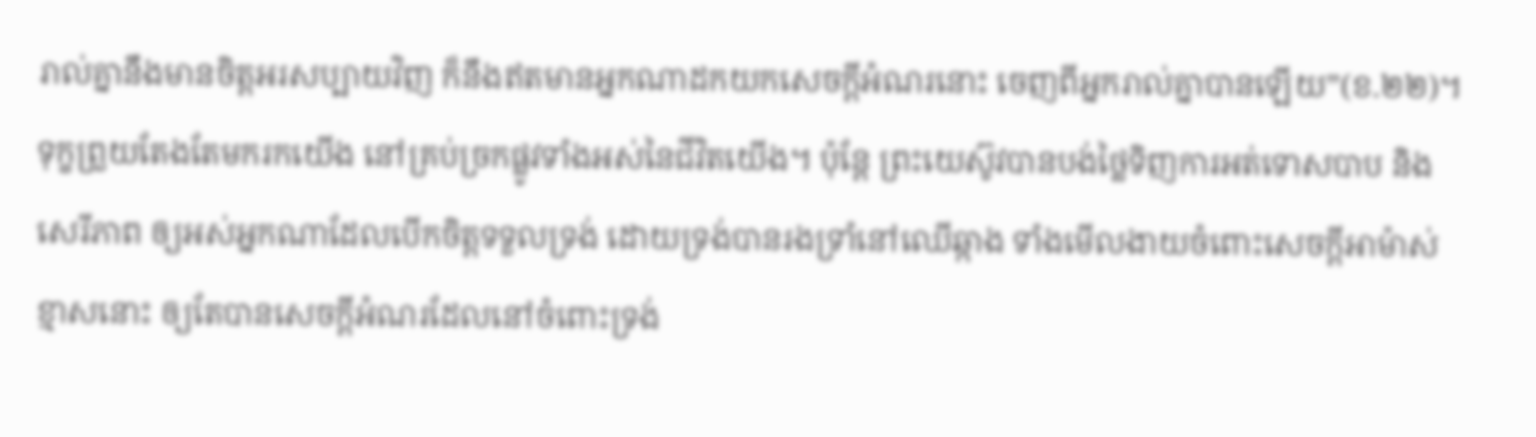រាល់គ្នានឹងមានចិត្តអរសប្បាយវិញ ក៏នឹងឥតមានអ្នកណាដកយកសេចក្តីអំណរនោះ ចេញពីអ្នករាល់គ្នាបានឡើយ”(ខ.២២)។ ទុក្ខព្រួយតែងតែមករកយើង នៅគ្រប់ច្រកផ្លូវទាំងអស់នៃជីវិតយើង។ ប៉ុន្តែ ព្រះយេស៊ូវបានបង់ថ្លៃទិញការអត់ទោសបាប និងសេរីភាព ឲ្យអស់អ្នកណាដែលបើកចិត្តទទួលទ្រង់ ដោយទ្រង់បានរងទ្រាំនៅឈើឆ្កាង ទាំងមើលងាយចំពោះសេចក្តីអាម៉ាស់ខ្មាសនោះ ឲ្យតែបានសេចក្តីអំណរដែលនៅចំពោះទ្រង់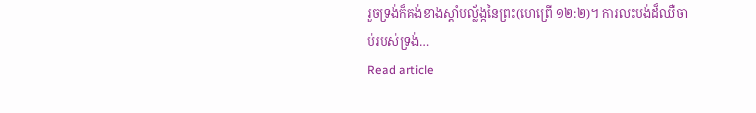រួចទ្រង់ក៏គង់ខាងស្តាំបល្ល័ង្កនៃព្រះ(ហេព្រើ ១២:២)។ ការលះបង់ដ៏ឈឺចាប់របស់ទ្រង់…
Read article